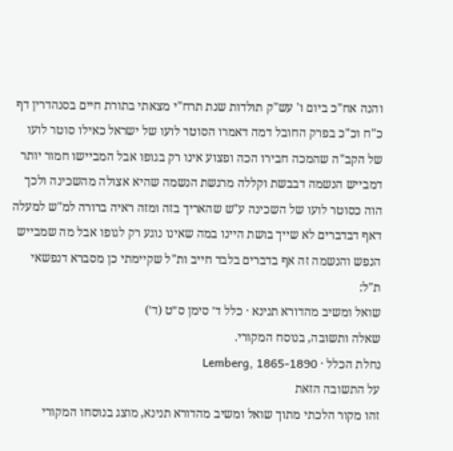והנה אח"כ ביום ו' עש"ק תולדות שנת תרח"י מצאתי בתורת חיים בסנהדרין דף כ"ח וכ"כ בפרק החובל דמה דאמרו הסוטר לועו של ישראל כאילו סוטר לועו של הקב"ה שהמכה חבירו הכה ופצוע אינו רק בגופו אבל המביישו חמור יותר דמבייש הנשמה דבבשת וקללה מרגשת הנשמה שהיא אצולה מהשכינה ולכך הוה כסוטר לועו של השכינה ע"ש שהאריך בזה ומזה ראיה ברורה למ"ש למעלה דאף דבדברים לא שייך בושת היינו במה שאינו נוגע רק לגופו אבל מה שמבייש הנפש והנשמה זה אף בדברים בלבד חייב ות"ל שקיימתי כן מסברא דנפשאי ת"ל:
שואל ומשיב מהדורא תנינא · כלל ד׳ סימן ס״ט (ד׳)
שאלה ותשובה, בנוסח המקורי.
נחלת הכלל · Lemberg, 1865-1890
על התשובה הזאת
זהו מקור הלכתי מתוך שואל ומשיב מהדורא תנינא, מוצג בנוסחו המקורי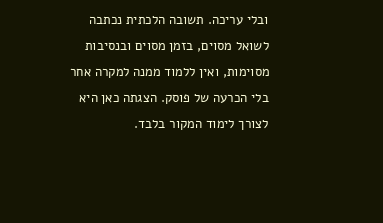ובלי עריכה. תשובה הלכתית נכתבה לשואל מסוים, בזמן מסוים ובנסיבות מסוימות, ואין ללמוד ממנה למקרה אחר בלי הכרעה של פוסק. הצגתה כאן היא לצורך לימוד המקור בלבד.